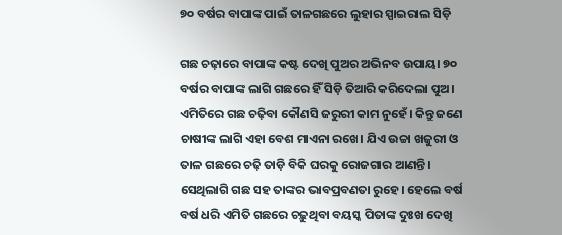୭୦ ବର୍ଷର ବାପାଙ୍କ ପାଇଁ ତାଳଗଛରେ ଲୁହାର ସ୍ପାଇରାଲ ସିଡ଼ି

ଗଛ ଚଢ଼ାରେ ବାପାଙ୍କ କଷ୍ଟ ଦେଖି ପୁଅର ଅଭିନବ ଉପାୟ। ୭୦ ବର୍ଷର ବାପାଙ୍କ ଲାଗି ଗଛରେ ହିଁ ସିଡ଼ି ତିଆରି କରିଦେଲା ପୁଅ। ଏମିତିରେ ଗଛ ଚଢ଼ିବା କୌଣସି ଜରୁରୀ କାମ ନୁହେଁ। କିନ୍ତୁ ଜଣେ ଚାଷୀଙ୍କ ଲାଗି ଏହା ବେଶ ମାଏନା ରଖେ। ଯିଏ ଉଚ୍ଚା ଖଜୁରୀ ଓ ତାଳ ଗଛରେ ଚଢ଼ି ତାଡ଼ି ବିକି ଘରକୁ ରୋଜଗାର ଆଣନ୍ତି। ସେଥିଲାଗି ଗଛ ସହ ତାଙ୍କର ଭାବପ୍ରବଣତା ରୁହେ। ହେଲେ ବର୍ଷ ବର୍ଷ ଧରି ଏମିତି ଗଛରେ ଚଢ଼ୁଥିବା ବୟସ୍କ ପିତାଙ୍କ ଦୁଃଖ ଦେଖି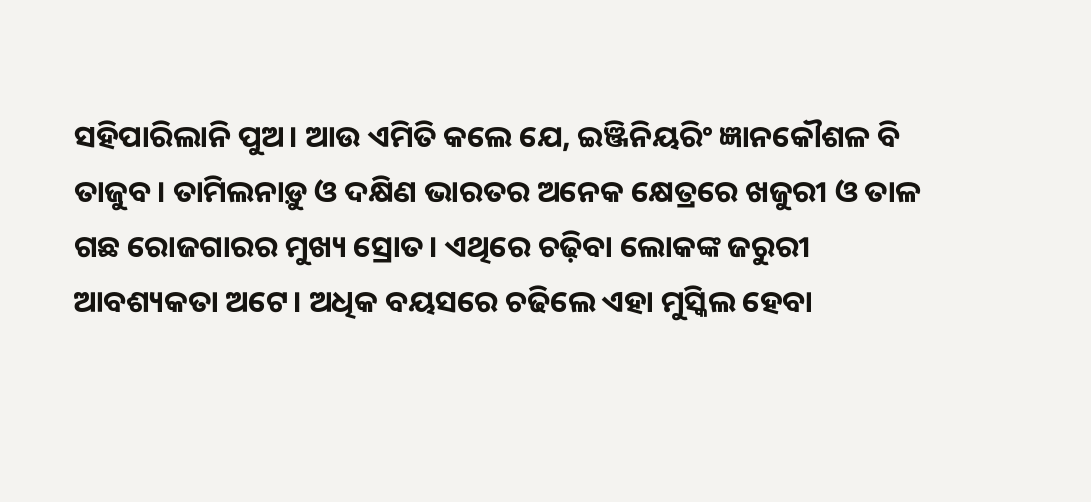ସହିପାରିଲାନି ପୁଅ। ଆଉ ଏମିତି କଲେ ଯେ, ଇଞ୍ଜିନିୟରିଂ ଜ୍ଞାନକୌଶଳ ବି ତାଜୁବ। ତାମିଲନାଡ଼ୁ ଓ ଦକ୍ଷିଣ ଭାରତର ଅନେକ କ୍ଷେତ୍ରରେ ଖଜୁରୀ ଓ ତାଳ ଗଛ ରୋଜଗାରର ମୁଖ୍ୟ ସ୍ରୋତ। ଏଥିରେ ଚଢ଼ିବା ଲୋକଙ୍କ ଜରୁରୀ ଆବଶ୍ୟକତା ଅଟେ। ଅଧିକ ବୟସରେ ଚଢିଲେ ଏହା ମୁସ୍କିଲ ହେବା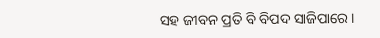ସହ ଜୀବନ ପ୍ରତି ବି ବିପଦ ସାଜିପାରେ।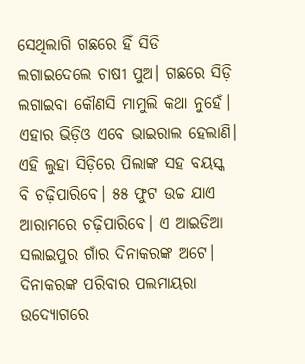ସେଥିଲାଗି ଗଛରେ ହିଁ ସିଡି ଲଗାଇଦେଲେ ଚାଷୀ ପୁଅ। ଗଛରେ ସିଡ଼ି ଲଗାଇବା କୌଣସି ମାମୁଲି କଥା ନୁହେଁ। ଏହାର ଭିଡ଼ିଓ ଏବେ ଭାଇରାଲ ହେଲାଣି। ଏହି ଲୁହା ସିଡ଼ିରେ ପିଲାଙ୍କ ସହ ବୟସ୍କ ବି ଚଢ଼ିପାରିବେ। ୫୫ ଫୁଟ ଉଚ୍ଚ ଯାଏ ଆରାମରେ ଚଢ଼ିପାରିବେ। ଏ ଆଇଡିଆ ସଲାଇପୁର ଗାଁର ଦିନାକରଙ୍କ ଅଟେ। ଦିନାକରଙ୍କ ପରିବାର ପଲମାୟରା ଉଦ୍ୟୋଗରେ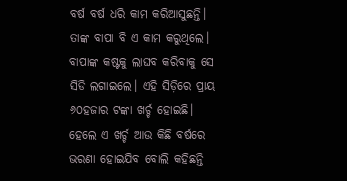ବର୍ଷ ବର୍ଷ ଧରି କାମ କରିଆସୁଛନ୍ତି। ତାଙ୍କ ବାପା ବି ଏ କାମ କରୁଥିଲେ। ବାପାଙ୍କ କଷ୍ଟକୁ ଲାଘବ କରିବାକୁ ସେ ସିଡି ଲଗାଇଲେ। ଏହି ସିଡ଼ିରେ ପ୍ରାୟ ୬୦ହଜାର ଟଙ୍କା ଖର୍ଚ୍ଚ ହୋଇଛି। ହେଲେ ଏ ଖର୍ଚ୍ଚ ଆଉ କିଛି ବର୍ଷରେ ଭରଣା ହୋଇଯିବ ବୋଲି କହିଛନ୍ତି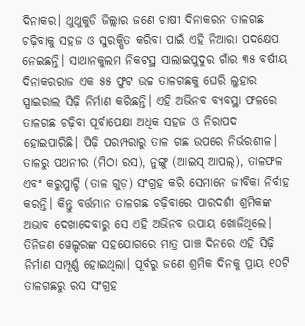ଦିନାକର। ଥୁଥୁକୁଡି ଜିଲ୍ଲାର ଜଣେ ଚାଷୀ ଦିନାକରନ ତାଳଗଛ ଚଢ଼ିବାକୁ ସହଜ ଓ ସୁରକ୍ଷିତ କରିବା ପାଇଁ ଏହି ନିଆରା ପଦକ୍ଷେପ ନେଇଛନ୍ତି। ସାଥାନକୁଲମ ନିକଟସ୍ଥ ସାଲାଇପୁଦୁର ଗାଁର ୩୫ ବର୍ଷୀୟ ଦିନାକରରାଜ ଏକ ୫୫ ଫୁଟ ଉଚ୍ଚ ତାଳଗଛକୁ ଘେରି ଲୁହାର ସ୍ପାଇରାଲ ସିଢ଼ି ନିର୍ମାଣ କରିଛନ୍ତି। ଏହି ଅଭିନବ ବ୍ୟବସ୍ଥା ଫଳରେ ତାଳଗଛ ଚଢ଼ିବା ପୂର୍ବାପେକ୍ଷା ଅଧିକ ସହଜ ଓ ନିରାପଦ ହୋଇପାରିଛି। ପିଢ଼ି ପରମ୍ପରାରୁ ତାଳ ଗଛ ଉପରେ ନିର୍ଭରଶୀଳ। ତାଳରୁ ପଥନୀର (ମିଠା ରସ), ନୁଙ୍ଗୁ (ଆଇସ୍ ଆପଲ୍), ତାଳଫଳ ଏବଂ କରୁପ୍ପାଟ୍ଟି (ତାଳ ଗୁଡ଼) ସଂଗ୍ରହ କରି ସେମାନେ ଜୀବିକା ନିର୍ବାହ କରନ୍ତି। କିନ୍ତୁ ବର୍ତ୍ତମାନ ତାଳଗଛ ଚଢ଼ିବାରେ ପାରଦର୍ଶୀ ଶ୍ରମିକଙ୍କ ଅଭାବ ଦେଖାଦେବାରୁ ସେ ଏହି ଅଭିନବ ଉପାୟ ଖୋଜିଥିଲେ। ତିନିଜଣ ୱେଲ୍ଡରଙ୍କ ସହଯୋଗରେ ମାତ୍ର ପାଞ୍ଚ ଦିନରେ ଏହି ସିଢ଼ି ନିର୍ମାଣ ସମ୍ପୂର୍ଣ୍ଣ ହୋଇଥିଲା। ପୂର୍ବରୁ ଜଣେ ଶ୍ରମିକ ଦିନକୁ ପ୍ରାୟ ୧୦ଟି ତାଳଗଛରୁ ରସ ସଂଗ୍ରହ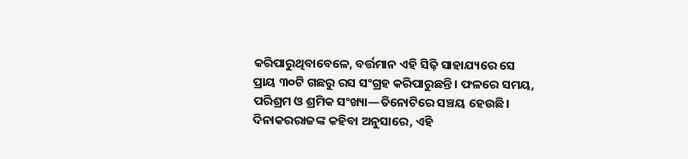କରିପାରୁଥିବାବେଳେ, ବର୍ତ୍ତମାନ ଏହି ସିଢ଼ି ସାହାଯ୍ୟରେ ସେ ପ୍ରାୟ ୩୦ଟି ଗଛରୁ ରସ ସଂଗ୍ରହ କରିପାରୁଛନ୍ତି। ଫଳରେ ସମୟ, ପରିଶ୍ରମ ଓ ଶ୍ରମିକ ସଂଖ୍ୟା—ତିନୋଟିରେ ସଞ୍ଚୟ ହେଉଛି। ଦିନାକରରାଜଙ୍କ କହିବା ଅନୁସାରେ, ଏହି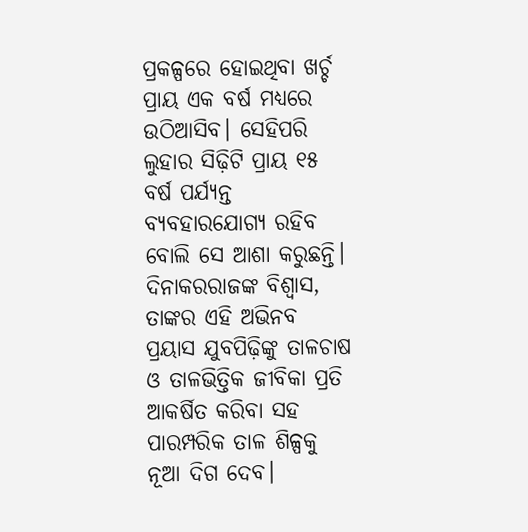ପ୍ରକଳ୍ପରେ ହୋଇଥିବା ଖର୍ଚ୍ଚ ପ୍ରାୟ ଏକ ବର୍ଷ ମଧ୍ୟରେ ଉଠିଆସିବ। ସେହିପରି ଲୁହାର ସିଢ଼ିଟି ପ୍ରାୟ ୧୫ ବର୍ଷ ପର୍ଯ୍ୟନ୍ତ ବ୍ୟବହାରଯୋଗ୍ୟ ରହିବ ବୋଲି ସେ ଆଶା କରୁଛନ୍ତି। ଦିନାକରରାଜଙ୍କ ବିଶ୍ୱାସ, ତାଙ୍କର ଏହି ଅଭିନବ ପ୍ରୟାସ ଯୁବପିଢ଼ିଙ୍କୁ ତାଳଚାଷ ଓ ତାଳଭିତ୍ତିକ ଜୀବିକା ପ୍ରତି ଆକର୍ଷିତ କରିବା ସହ ପାରମ୍ପରିକ ତାଳ ଶିଳ୍ପକୁ ନୂଆ ଦିଗ ଦେବ।